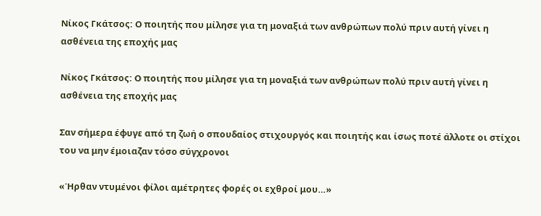Νίκος Γκάτσος: Ο ποιητής που μίλησε για τη μοναξιά των ανθρώπων πολύ πριν αυτή γίνει η ασθένεια της εποχής μας

Νίκος Γκάτσος: Ο ποιητής που μίλησε για τη μοναξιά των ανθρώπων πολύ πριν αυτή γίνει η ασθένεια της εποχής μας

Σαν σήμερα έφυγε από τη ζωή ο σπουδαίος στιχουργός και ποιητής και ίσως ποτέ άλλοτε οι στίχοι του να μην έμοιαζαν τόσο σύγχρονοι

«Ήρθαν ντυμένοι φίλοι αμέτρητες φορές οι εχθροί μου…»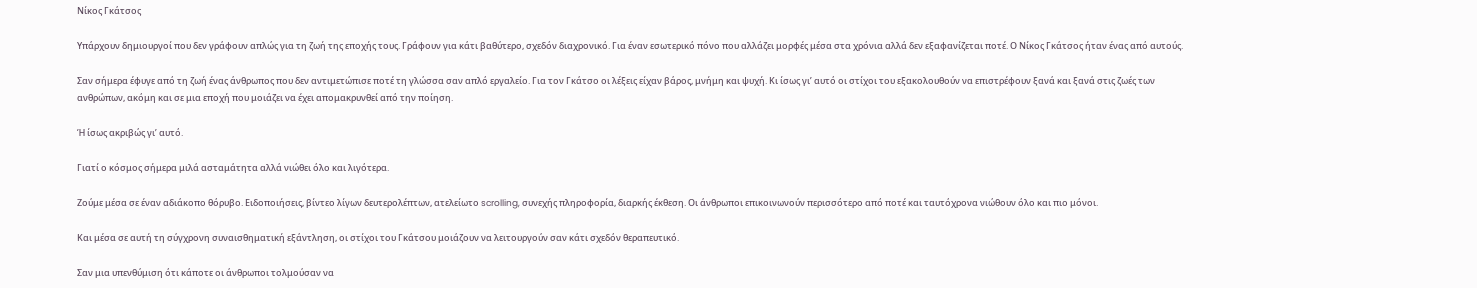Νίκος Γκάτσος

Υπάρχουν δημιουργοί που δεν γράφουν απλώς για τη ζωή της εποχής τους. Γράφουν για κάτι βαθύτερο, σχεδόν διαχρονικό. Για έναν εσωτερικό πόνο που αλλάζει μορφές μέσα στα χρόνια αλλά δεν εξαφανίζεται ποτέ. Ο Νίκος Γκάτσος ήταν ένας από αυτούς.

Σαν σήμερα έφυγε από τη ζωή ένας άνθρωπος που δεν αντιμετώπισε ποτέ τη γλώσσα σαν απλό εργαλείο. Για τον Γκάτσο οι λέξεις είχαν βάρος, μνήμη και ψυχή. Κι ίσως γι’ αυτό οι στίχοι του εξακολουθούν να επιστρέφουν ξανά και ξανά στις ζωές των ανθρώπων, ακόμη και σε μια εποχή που μοιάζει να έχει απομακρυνθεί από την ποίηση.

Ή ίσως ακριβώς γι’ αυτό.

Γιατί ο κόσμος σήμερα μιλά ασταμάτητα αλλά νιώθει όλο και λιγότερα.

Ζούμε μέσα σε έναν αδιάκοπο θόρυβο. Ειδοποιήσεις, βίντεο λίγων δευτερολέπτων, ατελείωτο scrolling, συνεχής πληροφορία, διαρκής έκθεση. Οι άνθρωποι επικοινωνούν περισσότερο από ποτέ και ταυτόχρονα νιώθουν όλο και πιο μόνοι.

Και μέσα σε αυτή τη σύγχρονη συναισθηματική εξάντληση, οι στίχοι του Γκάτσου μοιάζουν να λειτουργούν σαν κάτι σχεδόν θεραπευτικό.

Σαν μια υπενθύμιση ότι κάποτε οι άνθρωποι τολμούσαν να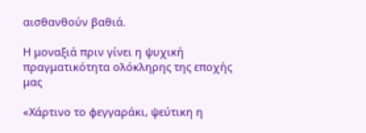αισθανθούν βαθιά.

Η μοναξιά πριν γίνει η ψυχική πραγματικότητα ολόκληρης της εποχής μας

«Χάρτινο το φεγγαράκι, ψεύτικη η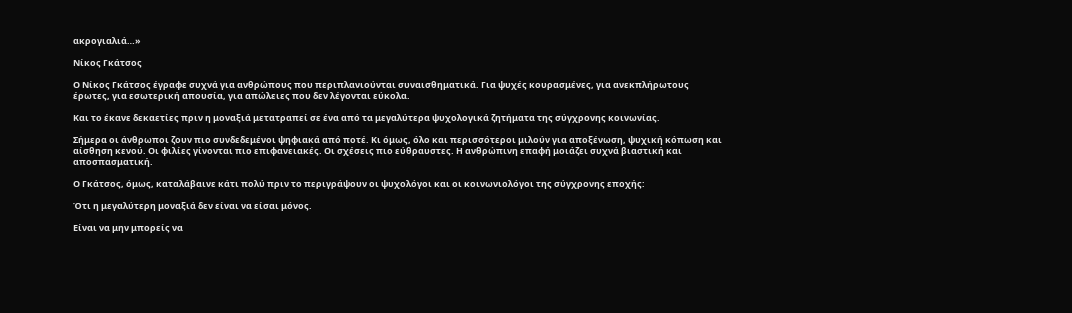ακρογιαλιά…»

Νίκος Γκάτσος

Ο Νίκος Γκάτσος έγραφε συχνά για ανθρώπους που περιπλανιούνται συναισθηματικά. Για ψυχές κουρασμένες, για ανεκπλήρωτους έρωτες, για εσωτερική απουσία, για απώλειες που δεν λέγονται εύκολα.

Και το έκανε δεκαετίες πριν η μοναξιά μετατραπεί σε ένα από τα μεγαλύτερα ψυχολογικά ζητήματα της σύγχρονης κοινωνίας.

Σήμερα οι άνθρωποι ζουν πιο συνδεδεμένοι ψηφιακά από ποτέ. Κι όμως, όλο και περισσότεροι μιλούν για αποξένωση, ψυχική κόπωση και αίσθηση κενού. Οι φιλίες γίνονται πιο επιφανειακές. Οι σχέσεις πιο εύθραυστες. Η ανθρώπινη επαφή μοιάζει συχνά βιαστική και αποσπασματική.

Ο Γκάτσος, όμως, καταλάβαινε κάτι πολύ πριν το περιγράψουν οι ψυχολόγοι και οι κοινωνιολόγοι της σύγχρονης εποχής:

Ότι η μεγαλύτερη μοναξιά δεν είναι να είσαι μόνος.

Είναι να μην μπορείς να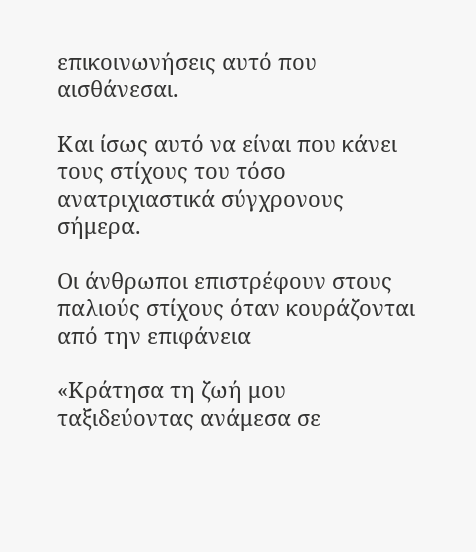επικοινωνήσεις αυτό που αισθάνεσαι.

Και ίσως αυτό να είναι που κάνει τους στίχους του τόσο ανατριχιαστικά σύγχρονους σήμερα.

Οι άνθρωποι επιστρέφουν στους παλιούς στίχους όταν κουράζονται από την επιφάνεια

«Κράτησα τη ζωή μου ταξιδεύοντας ανάμεσα σε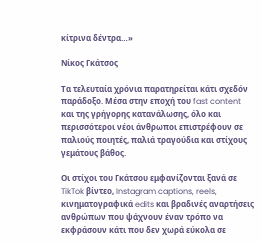κίτρινα δέντρα…»

Νίκος Γκάτσος

Τα τελευταία χρόνια παρατηρείται κάτι σχεδόν παράδοξο. Μέσα στην εποχή του fast content και της γρήγορης κατανάλωσης, όλο και περισσότεροι νέοι άνθρωποι επιστρέφουν σε παλιούς ποιητές, παλιά τραγούδια και στίχους γεμάτους βάθος.

Οι στίχοι του Γκάτσου εμφανίζονται ξανά σε TikTok βίντεο, Instagram captions, reels, κινηματογραφικά edits και βραδινές αναρτήσεις ανθρώπων που ψάχνουν έναν τρόπο να εκφράσουν κάτι που δεν χωρά εύκολα σε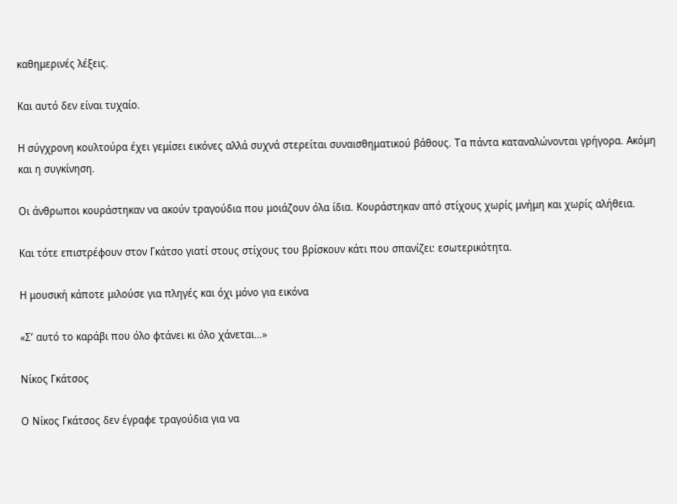καθημερινές λέξεις.

Και αυτό δεν είναι τυχαίο.

Η σύγχρονη κουλτούρα έχει γεμίσει εικόνες αλλά συχνά στερείται συναισθηματικού βάθους. Τα πάντα καταναλώνονται γρήγορα. Ακόμη και η συγκίνηση.

Οι άνθρωποι κουράστηκαν να ακούν τραγούδια που μοιάζουν όλα ίδια. Κουράστηκαν από στίχους χωρίς μνήμη και χωρίς αλήθεια.

Και τότε επιστρέφουν στον Γκάτσο γιατί στους στίχους του βρίσκουν κάτι που σπανίζει: εσωτερικότητα.

Η μουσική κάποτε μιλούσε για πληγές και όχι μόνο για εικόνα

«Σ’ αυτό το καράβι που όλο φτάνει κι όλο χάνεται…»

Νίκος Γκάτσος

Ο Νίκος Γκάτσος δεν έγραφε τραγούδια για να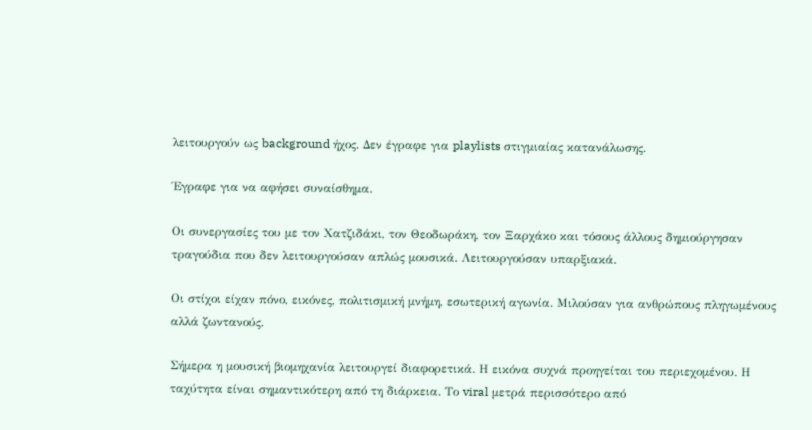λειτουργούν ως background ήχος. Δεν έγραφε για playlists στιγμιαίας κατανάλωσης.

Έγραφε για να αφήσει συναίσθημα.

Οι συνεργασίες του με τον Χατζιδάκι, τον Θεοδωράκη, τον Ξαρχάκο και τόσους άλλους δημιούργησαν τραγούδια που δεν λειτουργούσαν απλώς μουσικά. Λειτουργούσαν υπαρξιακά.

Οι στίχοι είχαν πόνο, εικόνες, πολιτισμική μνήμη, εσωτερική αγωνία. Μιλούσαν για ανθρώπους πληγωμένους αλλά ζωντανούς.

Σήμερα η μουσική βιομηχανία λειτουργεί διαφορετικά. Η εικόνα συχνά προηγείται του περιεχομένου. Η ταχύτητα είναι σημαντικότερη από τη διάρκεια. Το viral μετρά περισσότερο από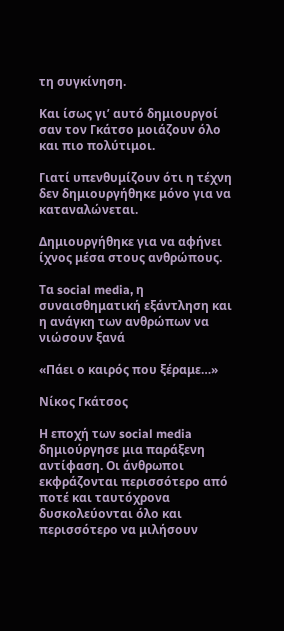τη συγκίνηση.

Και ίσως γι’ αυτό δημιουργοί σαν τον Γκάτσο μοιάζουν όλο και πιο πολύτιμοι.

Γιατί υπενθυμίζουν ότι η τέχνη δεν δημιουργήθηκε μόνο για να καταναλώνεται.

Δημιουργήθηκε για να αφήνει ίχνος μέσα στους ανθρώπους.

Τα social media, η συναισθηματική εξάντληση και η ανάγκη των ανθρώπων να νιώσουν ξανά

«Πάει ο καιρός που ξέραμε…»

Νίκος Γκάτσος

Η εποχή των social media δημιούργησε μια παράξενη αντίφαση. Οι άνθρωποι εκφράζονται περισσότερο από ποτέ και ταυτόχρονα δυσκολεύονται όλο και περισσότερο να μιλήσουν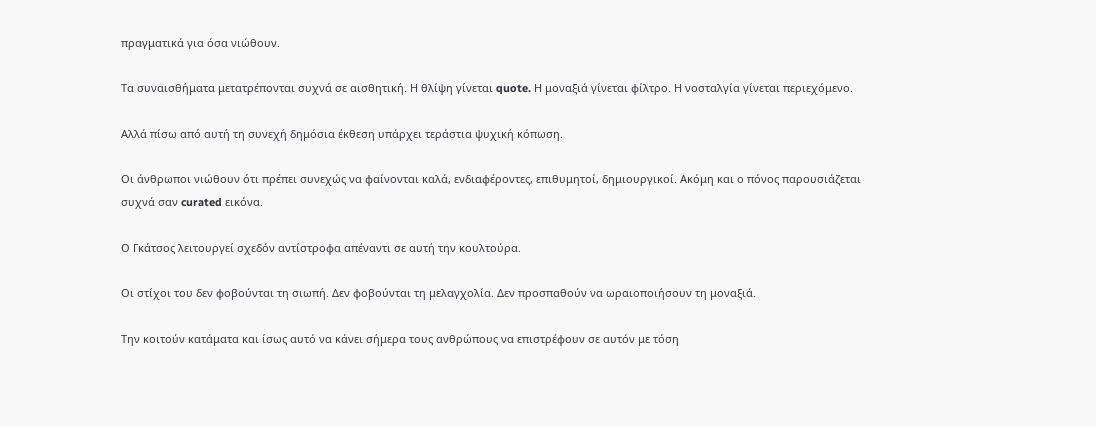πραγματικά για όσα νιώθουν.

Τα συναισθήματα μετατρέπονται συχνά σε αισθητική. Η θλίψη γίνεται quote. Η μοναξιά γίνεται φίλτρο. Η νοσταλγία γίνεται περιεχόμενο.

Αλλά πίσω από αυτή τη συνεχή δημόσια έκθεση υπάρχει τεράστια ψυχική κόπωση.

Οι άνθρωποι νιώθουν ότι πρέπει συνεχώς να φαίνονται καλά, ενδιαφέροντες, επιθυμητοί, δημιουργικοί. Ακόμη και ο πόνος παρουσιάζεται συχνά σαν curated εικόνα.

Ο Γκάτσος λειτουργεί σχεδόν αντίστροφα απέναντι σε αυτή την κουλτούρα.

Οι στίχοι του δεν φοβούνται τη σιωπή. Δεν φοβούνται τη μελαγχολία. Δεν προσπαθούν να ωραιοποιήσουν τη μοναξιά.

Την κοιτούν κατάματα και ίσως αυτό να κάνει σήμερα τους ανθρώπους να επιστρέφουν σε αυτόν με τόση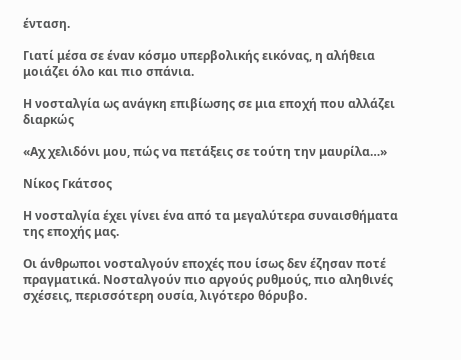ένταση.

Γιατί μέσα σε έναν κόσμο υπερβολικής εικόνας, η αλήθεια μοιάζει όλο και πιο σπάνια.

Η νοσταλγία ως ανάγκη επιβίωσης σε μια εποχή που αλλάζει διαρκώς

«Αχ χελιδόνι μου, πώς να πετάξεις σε τούτη την μαυρίλα…»

Νίκος Γκάτσος

Η νοσταλγία έχει γίνει ένα από τα μεγαλύτερα συναισθήματα της εποχής μας.

Οι άνθρωποι νοσταλγούν εποχές που ίσως δεν έζησαν ποτέ πραγματικά. Νοσταλγούν πιο αργούς ρυθμούς, πιο αληθινές σχέσεις, περισσότερη ουσία, λιγότερο θόρυβο.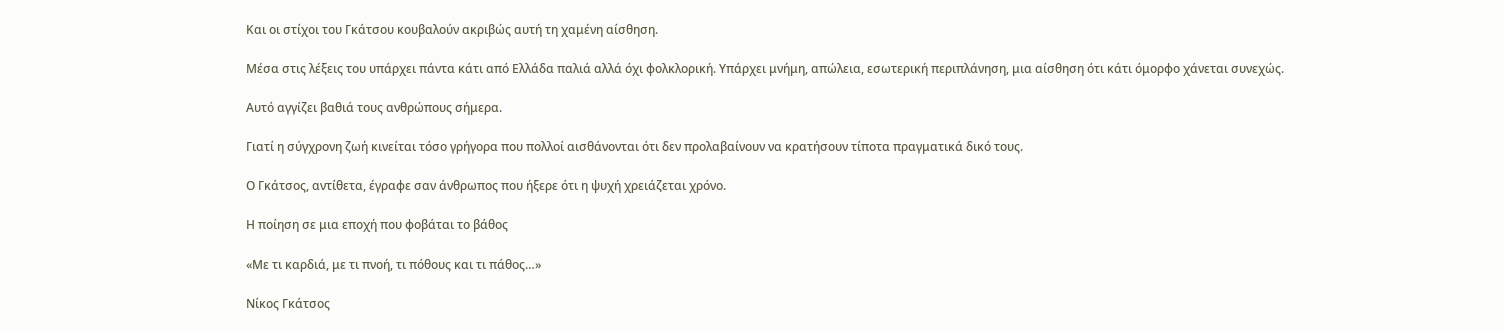Και οι στίχοι του Γκάτσου κουβαλούν ακριβώς αυτή τη χαμένη αίσθηση.

Μέσα στις λέξεις του υπάρχει πάντα κάτι από Ελλάδα παλιά αλλά όχι φολκλορική. Υπάρχει μνήμη, απώλεια, εσωτερική περιπλάνηση, μια αίσθηση ότι κάτι όμορφο χάνεται συνεχώς.

Αυτό αγγίζει βαθιά τους ανθρώπους σήμερα.

Γιατί η σύγχρονη ζωή κινείται τόσο γρήγορα που πολλοί αισθάνονται ότι δεν προλαβαίνουν να κρατήσουν τίποτα πραγματικά δικό τους.

Ο Γκάτσος, αντίθετα, έγραφε σαν άνθρωπος που ήξερε ότι η ψυχή χρειάζεται χρόνο.

Η ποίηση σε μια εποχή που φοβάται το βάθος

«Με τι καρδιά, με τι πνοή, τι πόθους και τι πάθος…»

Νίκος Γκάτσος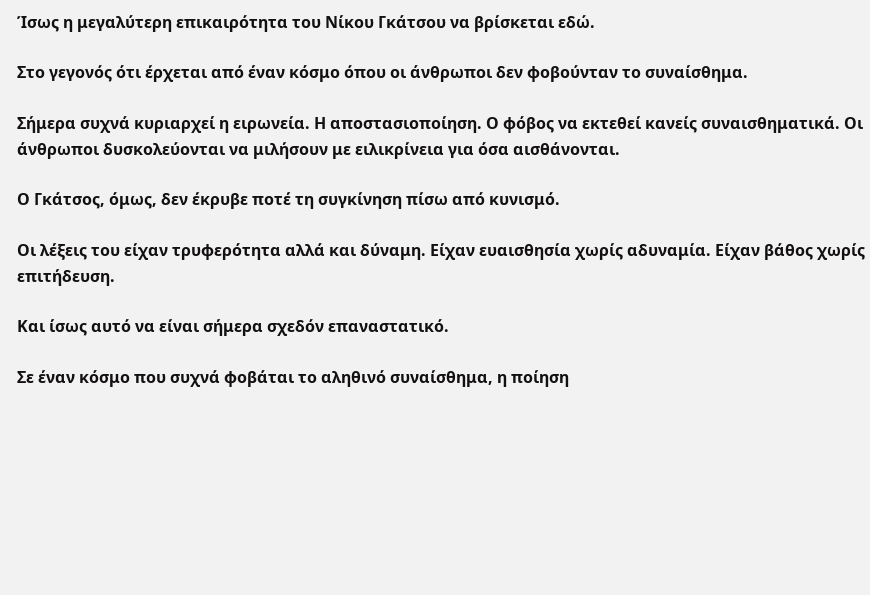Ίσως η μεγαλύτερη επικαιρότητα του Νίκου Γκάτσου να βρίσκεται εδώ.

Στο γεγονός ότι έρχεται από έναν κόσμο όπου οι άνθρωποι δεν φοβούνταν το συναίσθημα.

Σήμερα συχνά κυριαρχεί η ειρωνεία. Η αποστασιοποίηση. Ο φόβος να εκτεθεί κανείς συναισθηματικά. Οι άνθρωποι δυσκολεύονται να μιλήσουν με ειλικρίνεια για όσα αισθάνονται.

Ο Γκάτσος, όμως, δεν έκρυβε ποτέ τη συγκίνηση πίσω από κυνισμό.

Οι λέξεις του είχαν τρυφερότητα αλλά και δύναμη. Είχαν ευαισθησία χωρίς αδυναμία. Είχαν βάθος χωρίς επιτήδευση.

Και ίσως αυτό να είναι σήμερα σχεδόν επαναστατικό.

Σε έναν κόσμο που συχνά φοβάται το αληθινό συναίσθημα, η ποίηση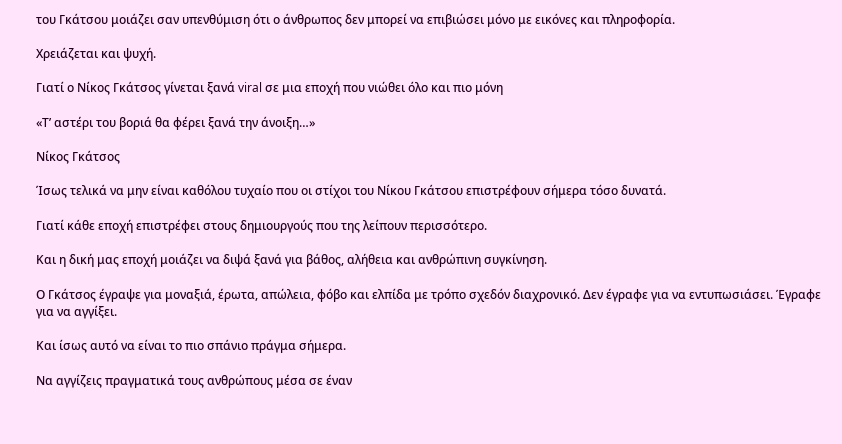του Γκάτσου μοιάζει σαν υπενθύμιση ότι ο άνθρωπος δεν μπορεί να επιβιώσει μόνο με εικόνες και πληροφορία.

Χρειάζεται και ψυχή.

Γιατί ο Νίκος Γκάτσος γίνεται ξανά viral σε μια εποχή που νιώθει όλο και πιο μόνη

«Τ’ αστέρι του βοριά θα φέρει ξανά την άνοιξη…»

Νίκος Γκάτσος

Ίσως τελικά να μην είναι καθόλου τυχαίο που οι στίχοι του Νίκου Γκάτσου επιστρέφουν σήμερα τόσο δυνατά.

Γιατί κάθε εποχή επιστρέφει στους δημιουργούς που της λείπουν περισσότερο.

Και η δική μας εποχή μοιάζει να διψά ξανά για βάθος, αλήθεια και ανθρώπινη συγκίνηση.

Ο Γκάτσος έγραψε για μοναξιά, έρωτα, απώλεια, φόβο και ελπίδα με τρόπο σχεδόν διαχρονικό. Δεν έγραφε για να εντυπωσιάσει. Έγραφε για να αγγίξει.

Και ίσως αυτό να είναι το πιο σπάνιο πράγμα σήμερα.

Να αγγίζεις πραγματικά τους ανθρώπους μέσα σε έναν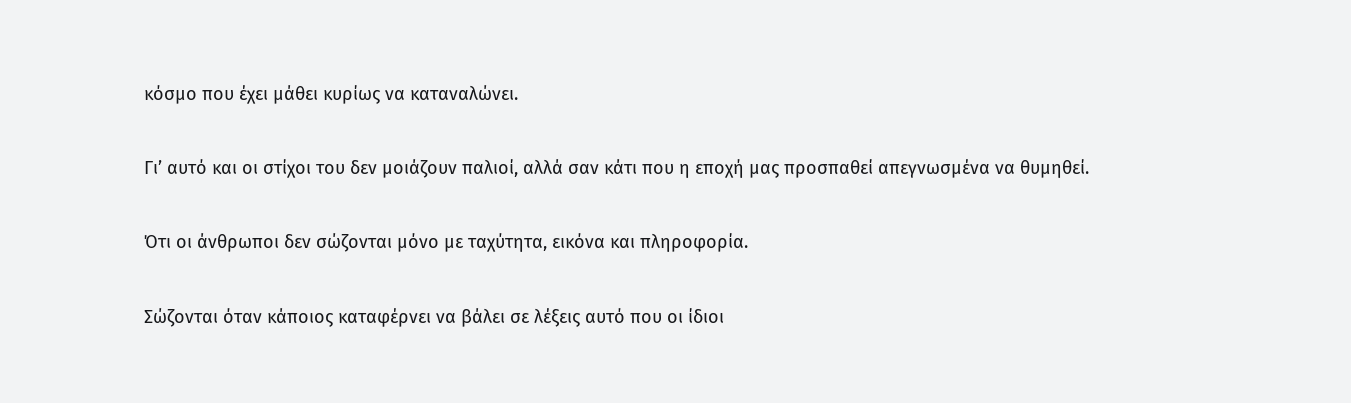κόσμο που έχει μάθει κυρίως να καταναλώνει.

Γι’ αυτό και οι στίχοι του δεν μοιάζουν παλιοί, αλλά σαν κάτι που η εποχή μας προσπαθεί απεγνωσμένα να θυμηθεί.

Ότι οι άνθρωποι δεν σώζονται μόνο με ταχύτητα, εικόνα και πληροφορία.

Σώζονται όταν κάποιος καταφέρνει να βάλει σε λέξεις αυτό που οι ίδιοι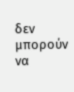δεν μπορούν να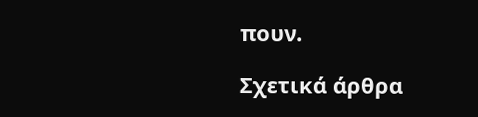πουν.

Σχετικά άρθρα